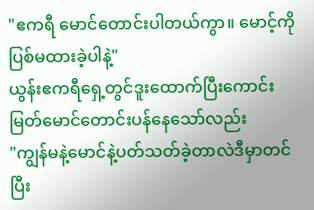"ဧကရီ မောင်တောင်းပါတယ်ကွာ။ မောင့်ကိုပြစ်မထားခဲ့ပါနဲ့"
ယွန်းဧကရီရှေ့တွင်ဒူးထောက်ပြီးကောင်းမြတ်မောင်တောင်းပန်နေသော်လည်း
"ကျွန်မနဲ့မောင်နဲ့ပတ်သတ်ခဲ့တာလဲဒီမှာတင်ပြီး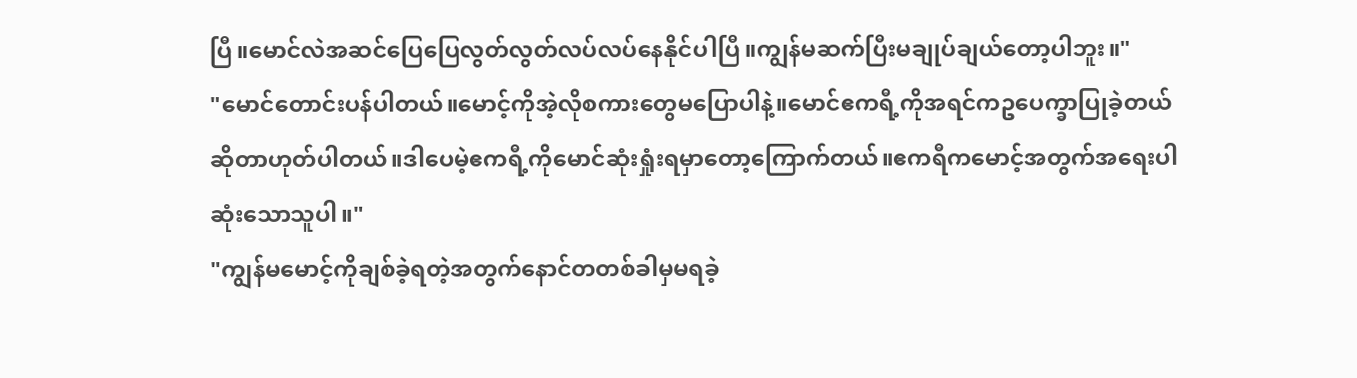ပြီ။မောင်လဲအဆင်ပြေပြေလွတ်လွတ်လပ်လပ်နေနိုင်ပါပြီ။ကျွန်မဆက်ပြီးမချုပ်ချယ်တော့ပါဘူး။"
"မောင်တောင်းပန်ပါတယ်။မောင့်ကိုအဲ့လိုစကားတွေမပြောပါနဲ့။မောင်ဧကရီ့ကိုအရင်ကဥပေက္ခာပြုခဲ့တယ်ဆိုတာဟုတ်ပါတယ်။ဒါပေမဲ့ဧကရီ့ကိုမောင်ဆုံးရှုံးရမှာတော့ကြောက်တယ်။ဧကရီကမောင့်အတွက်အရေးပါဆုံးသောသူပါ။"
"ကျွန်မမောင့်ကိုချစ်ခဲ့ရတဲ့အတွက်နောင်တတစ်ခါမှမရခဲ့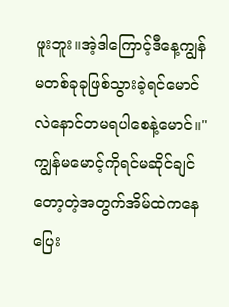ဖူးဘူး။အဲ့ဒါကြောင့်ဒီနေ့ကျွန်မတစ်ခုခုဖြစ်သွားခဲ့ရင်မောင်လဲနောင်တမရပါစေနဲ့မောင်။"
ကျွန်မမောင့်ကိုရင်မဆိုင်ချင်တော့တဲ့အတွက်အိမ်ထဲကနေပြေး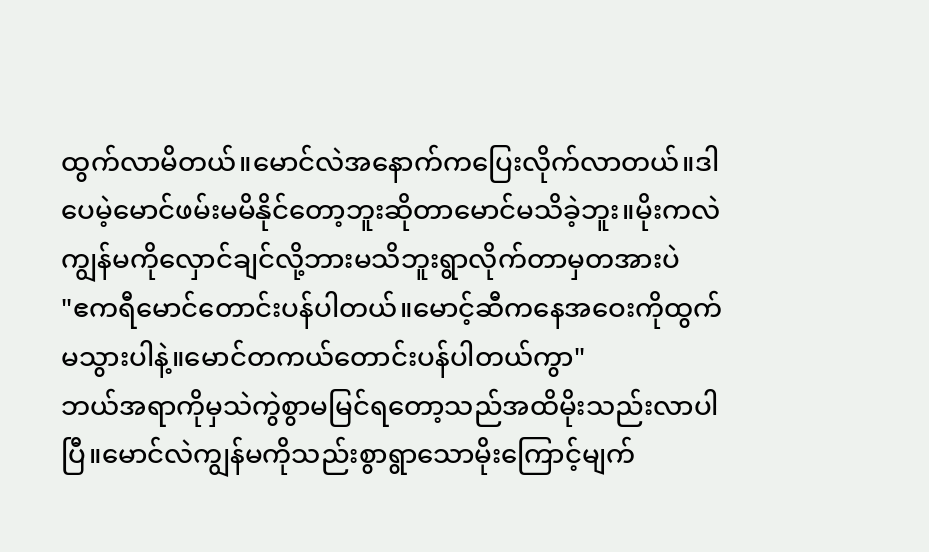ထွက်လာမိတယ်။မောင်လဲအနောက်ကပြေးလိုက်လာတယ်။ဒါပေမဲ့မောင်ဖမ်းမမိနိုင်တော့ဘူးဆိုတာမောင်မသိခဲ့ဘူး။မိုးကလဲကျွန်မကိုလှောင်ချင်လို့ဘားမသိဘူးရွာလိုက်တာမှတအားပဲ
"ဧကရီမောင်တောင်းပန်ပါတယ်။မောင့်ဆီကနေအဝေးကိုထွက်မသွားပါနဲ့။မောင်တကယ်တောင်းပန်ပါတယ်ကွာ"
ဘယ်အရာကိုမှသဲကွဲစွာမမြင်ရတော့သည်အထိမိုးသည်းလာပါပြီ။မောင်လဲကျွန်မကိုသည်းစွာရွာသောမိုးကြောင့်မျက်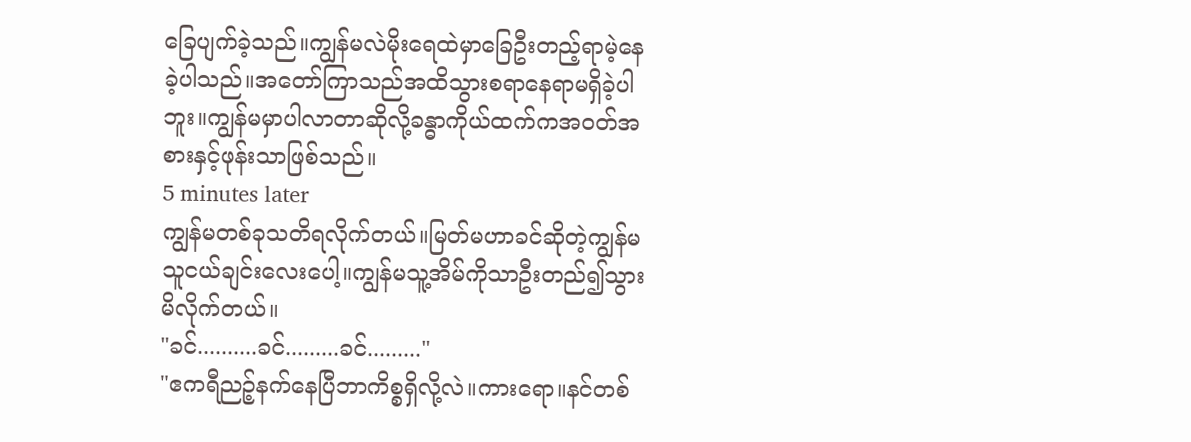ခြေပျက်ခဲ့သည်။ကျွန်မလဲမိုးရေထဲမှာခြေဦးတည့်ရာမဲ့နေခဲ့ပါသည်။အတော်ကြာသည်အထိသွားစရာနေရာမရှိခဲ့ပါဘူး။ကျွန်မမှာပါလာတာဆိုလို့ခန္ဓာကိုယ်ထက်ကအဝတ်အစားနှင့်ဖုန်းသာဖြစ်သည်။
5 minutes later
ကျွန်မတစ်ခုသတိရလိုက်တယ်။မြတ်မဟာခင်ဆိုတဲ့ကျွန်မသူငယ်ချင်းလေးပေါ့။ကျွန်မသူ့အိမ်ကိုသာဦးတည်၍သွားမိလိုက်တယ်။
"ခင်..........ခင်.........ခင်........."
"ဧကရီညဉ့်နက်နေပြီဘာကိစ္စရှိလို့လဲ။ကားရော။နင်တစ်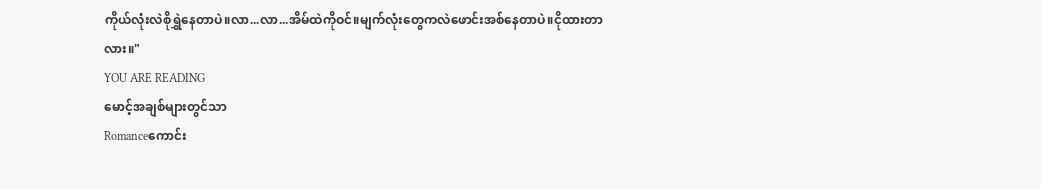ကိုယ်လုံးလဲစိုရွှဲနေတာပဲ။လာ...လာ...အိမ်ထဲကိုဝင်။မျက်လုံးတွေကလဲဖောင်းအစ်နေတာပဲ။ငိုထားတာလား။"
YOU ARE READING
မောင့်အချစ်များတွင်သာ
Romanceကောင်း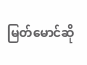မြတ်မောင်ဆို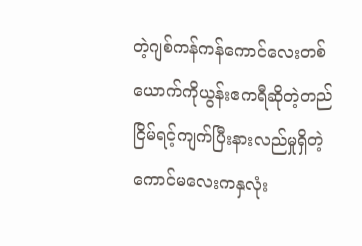တဲ့ဂျစ်ကန်ကန်ကောင်လေးတစ်ယောက်ကိုယွန်းဧကရီဆိုတဲ့တည်ငြိမ်ရင့်ကျက်ပြီးနားလည်မှုရှိတဲ့ကောင်မလေးကနှလုံး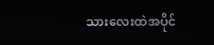သားလေးထဲအပိုင်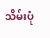သိမ်းပုံ